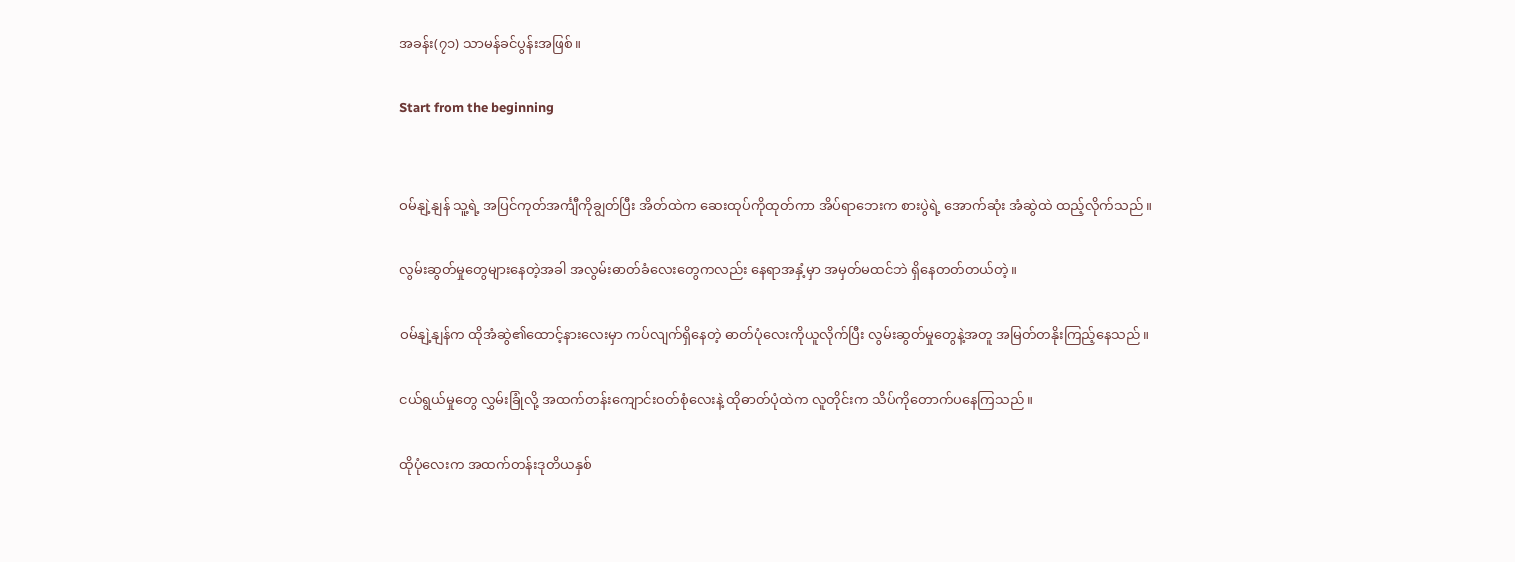အခန်း(၇၁) သာမန်ခင်ပွန်းအဖြစ်။

Start from the beginning


ဝမ်နျဲ့နျန် သူ့ရဲ့ အပြင်ကုတ်အင်္ကျီကိုချွတ်ပြီး အိတ်ထဲက ဆေးထုပ်ကိုထုတ်ကာ အိပ်ရာဘေးက စားပွဲရဲ့ အောက်ဆုံး အံဆွဲထဲ ထည့်လိုက်သည်။

လွမ်းဆွတ်မှုတွေများနေတဲ့အခါ အလွမ်းဓာတ်ခံလေးတွေကလည်း နေရာအနှံ့မှာ အမှတ်မထင်ဘဲ ရှိနေတတ်တယ်တဲ့။

ဝမ်နျဲ့နျန်က ထိုအံဆွဲ၏ထောင့်နားလေးမှာ ကပ်လျက်ရှိနေတဲ့ ဓာတ်ပုံလေးကိုယူလိုက်ပြီး လွမ်းဆွတ်မှုတွေနဲ့အတူ အမြတ်တနိုးကြည့်နေသည်။

ငယ်ရွယ်မှုတွေ လွှမ်းခြုံလို့ အထက်တန်းကျောင်းဝတ်စုံလေးနဲ့ ထိုဓာတ်ပုံထဲက လူတိုင်းက သိပ်ကိုတောက်ပနေကြသည်။

ထိုပုံလေးက အထက်တန်းဒုတိယနှစ်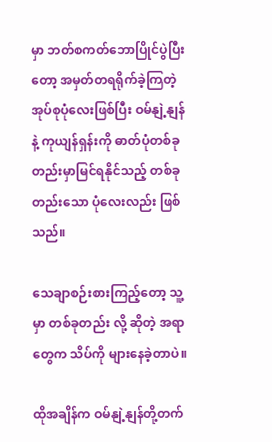မှာ ဘတ်စကတ်ဘောပြိုင်ပွဲပြီးတော့ အမှတ်တရရိုက်ခဲ့ကြတဲ့ အုပ်စုပုံလေးဖြစ်ပြီး ဝမ်နျဲ့နျန်နဲ့ ကုယျန်ရှန်းကို ဓာတ်ပုံတစ်ခုတည်းမှာမြင်ရနိုင်သည့် တစ်ခုတည်းသော ပုံလေးလည်း ဖြစ်သည်။

သေချာစဉ်းစားကြည့်တော့ သူ့မှာ တစ်ခုတည်း လို့ ဆိုတဲ့ အရာတွေက သိပ်ကို များနေခဲ့တာပဲ။

ထိုအချိန်က ဝမ်နျဲ့နျန်တို့တက်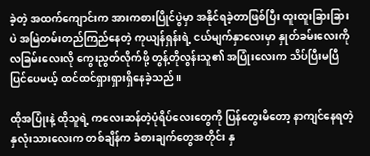ခဲ့တဲ့ အထက်ကျောင်းက အားကစားပြိုင်ပွဲမှာ အနိုင်ရခဲ့တာဖြစ်ပြီး ထူးထူးခြားခြားပဲ အမြဲတမ်းတည်ကြည်နေတဲ့ ကုယျန်ရှန်းရဲ့ ငယ်မျက်နှာလေးမှာ နှုတ်ခမ်းလေးကို လခြမ်းလေးလို ကွေးညွတ်လိုက်ဖို့ တွန့်တိုလွန်းသူ၏ အပြုံးလေးက သိပ်ပြီးမပြီပြင်ပေမယ့် ထင်ထင်ရှားရှားရှိနေခဲ့သည်။

ထိုအပြုံးနဲ့ ထိုသူရဲ့ ကလေးဆန်တဲ့ပုံရိပ်လေးတွေကို ပြန်တွေးမိတော့ နာကျင်နေရတဲ့နှလုံးသားလေးက တစ်ချိန်က ခံစားချက်တွေအတိုင်း နှ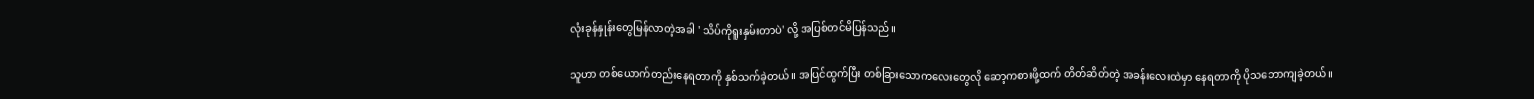လုံးခုန်နှုန်းတွေမြန်လာတဲ့အခါ ' သိပ်ကိုရူးနှမ်းတာပဲ' လို့ အပြစ်တင်မိပြန်သည်။

သူဟာ တစ်ယောက်တည်းနေရတာကို နှစ်သက်ခဲ့တယ်။ အပြင်ထွက်ပြီး တစ်ခြားသောကလေးတွေလို ဆော့ကစားဖို့ထက် တိတ်ဆိတ်တဲ့ အခန်းလေးထဲမှာ နေရတာကို ပိုသဘောကျခဲ့တယ်။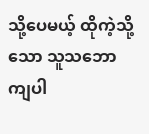သို့ပေမယ့် ထိုကဲ့သို့သော သူသဘောကျပါ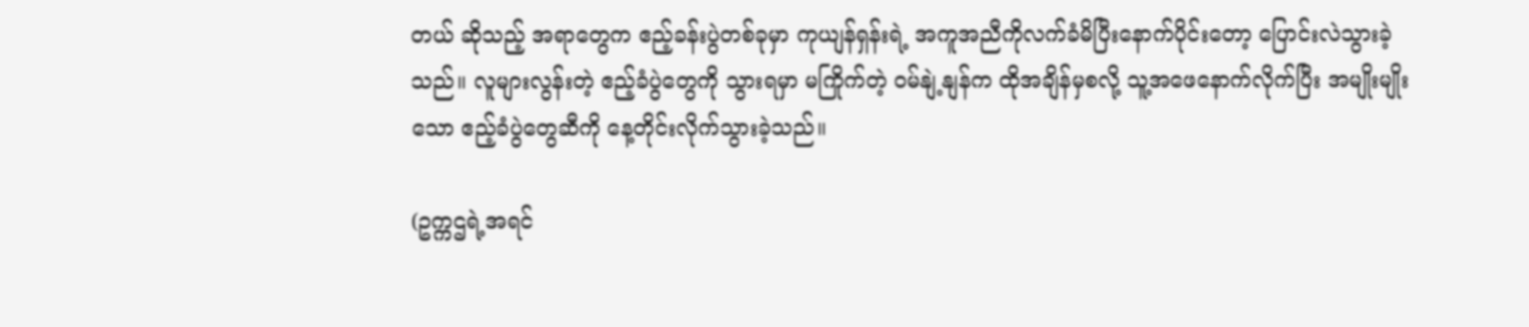တယ် ဆိုသည့် အရာတွေက ဧည့်ခန်းပွဲတစ်ခုမှာ ကုယျန်ရှန်းရဲ့ အကူအညီကိုလက်ခံမိပြီးနောက်ပိုင်းတော့ ပြောင်းလဲသွားခဲ့သည်။ လူများလွန်းတဲ့ ဧည့်ခံပွဲတွေကို သွားရမှာ မကြိုက်တဲ့ ဝမ်နျဲ့နျန်က ထိုအချိန်မှစလို့ သူ့အဖေနောက်လိုက်ပြီး အမျိုးမျိုးသော ဧည့်ခံပွဲတွေဆီကို နေ့တိုင်းလိုက်သွားခဲ့သည်။

(ဥက္ကဌရဲ့အရင်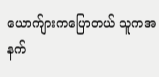ယောက်ျားကပြောတယ် သူကအနက်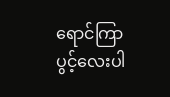ရောင်ကြာပွင့်လေးပါ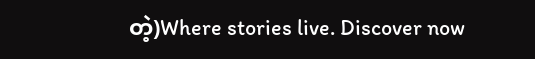တဲ့)Where stories live. Discover now